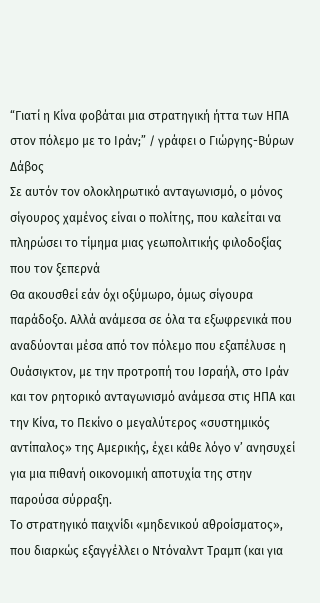“Γιατί η Κίνα φοβάται μια στρατηγική ήττα των ΗΠΑ στον πόλεμο με το Ιράν;” / γράφει ο Γιώργης-Βύρων Δάβος
Σε αυτόν τον ολοκληρωτικό ανταγωνισμό, ο μόνος σίγουρος χαμένος είναι ο πολίτης, που καλείται να πληρώσει το τίμημα μιας γεωπολιτικής φιλοδοξίας που τον ξεπερνά
Θα ακουσθεί εάν όχι οξύμωρο, όμως σίγουρα παράδοξο. Αλλά ανάμεσα σε όλα τα εξωφρενικά που αναδύονται μέσα από τον πόλεμο που εξαπέλυσε η Ουάσιγκτον, με την προτροπή του Ισραήλ, στο Ιράν και τον ρητορικό ανταγωνισμό ανάμεσα στις ΗΠΑ και την Κίνα, το Πεκίνο ο μεγαλύτερος «συστημικός αντίπαλος» της Αμερικής, έχει κάθε λόγο ν’ ανησυχεί για μια πιθανή οικονομική αποτυχία της στην παρούσα σύρραξη.
Το στρατηγικό παιχνίδι «μηδενικού αθροίσματος», που διαρκώς εξαγγέλλει ο Ντόναλντ Τραμπ (και για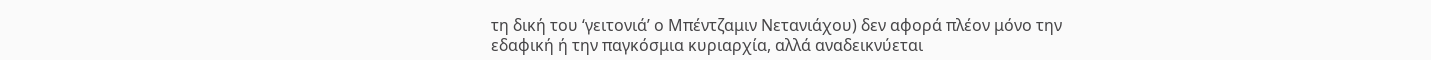τη δική του ‘γειτονιά’ ο Μπέντζαμιν Νετανιάχου) δεν αφορά πλέον μόνο την εδαφική ή την παγκόσμια κυριαρχία, αλλά αναδεικνύεται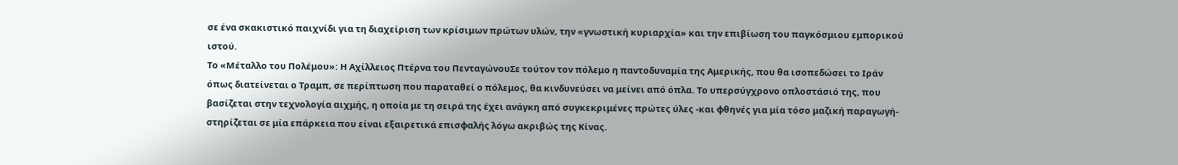σε ένα σκακιστικό παιχνίδι για τη διαχείριση των κρίσιμων πρώτων υλών, την «γνωστική κυριαρχία» και την επιβίωση του παγκόσμιου εμπορικού ιστού.
Το «Μέταλλο του Πολέμου»: Η Αχίλλειος Πτέρνα του ΠενταγώνουΣε τούτον τον πόλεμο η παντοδυναμία της Αμερικής, που θα ισοπεδώσει το Ιράν όπως διατείνεται ο Τραμπ, σε περίπτωση που παραταθεί ο πόλεμος, θα κινδυνεύσει να μείνει από όπλα. Το υπερσύγχρονο οπλοστάσιό της, που βασίζεται στην τεχνολογία αιχμής, η οποία με τη σειρά της έχει ανάγκη από συγκεκριμένες πρώτες ύλες -και φθηνές για μία τόσο μαζική παραγωγή-στηρίζεται σε μία επάρκεια που είναι εξαιρετικά επισφαλής λόγω ακριβώς της Κίνας.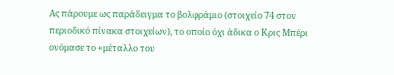Ας πάρουμε ως παράδειγμα το βολφράμιο (στοιχείο 74 στον περιοδικό πίνακα στοιχείων), το οποίο όχι άδικα ο Κρις Μπέρι ονόμασε το «μέταλλο του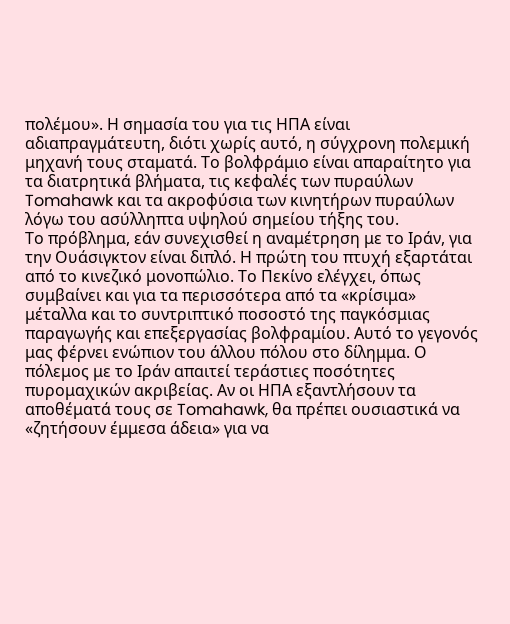πολέμου». Η σημασία του για τις ΗΠΑ είναι αδιαπραγμάτευτη, διότι χωρίς αυτό, η σύγχρονη πολεμική μηχανή τους σταματά. Το βολφράμιο είναι απαραίτητο για τα διατρητικά βλήματα, τις κεφαλές των πυραύλων Tomahawk και τα ακροφύσια των κινητήρων πυραύλων λόγω του ασύλληπτα υψηλού σημείου τήξης του.
Το πρόβλημα, εάν συνεχισθεί η αναμέτρηση με το Ιράν, για την Ουάσιγκτον είναι διπλό. Η πρώτη του πτυχή εξαρτάται από το κινεζικό μονοπώλιο. Το Πεκίνο ελέγχει, όπως συμβαίνει και για τα περισσότερα από τα «κρίσιμα» μέταλλα και το συντριπτικό ποσοστό της παγκόσμιας παραγωγής και επεξεργασίας βολφραμίου. Αυτό το γεγονός μας φέρνει ενώπιον του άλλου πόλου στο δίλημμα. Ο πόλεμος με το Ιράν απαιτεί τεράστιες ποσότητες πυρομαχικών ακριβείας. Αν οι ΗΠΑ εξαντλήσουν τα αποθέματά τους σε Tomahawk, θα πρέπει ουσιαστικά να «ζητήσουν έμμεσα άδεια» για να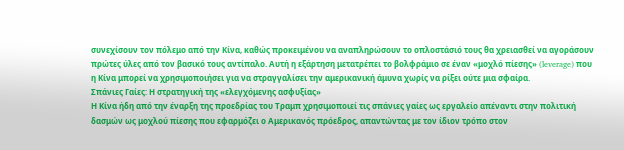συνεχίσουν τον πόλεμο από την Κίνα, καθώς προκειμένου να αναπληρώσουν το οπλοστάσιό τους θα χρειασθεί να αγοράσουν πρώτες ύλες από τον βασικό τους αντίπαλο. Αυτή η εξάρτηση μετατρέπει το βολφράμιο σε έναν «μοχλό πίεσης» (leverage) που η Κίνα μπορεί να χρησιμοποιήσει για να στραγγαλίσει την αμερικανική άμυνα χωρίς να ρίξει ούτε μια σφαίρα.
Σπάνιες Γαίες: Η στρατηγική της «ελεγχόμενης ασφυξίας»
Η Κίνα ήδη από την έναρξη της προεδρίας του Τραμπ χρησιμοποιεί τις σπάνιες γαίες ως εργαλείο απέναντι στην πολιτική δασμών ως μοχλού πίεσης που εφαρμόζει ο Αμερικανός πρόεδρος, απαντώντας με τον ίδιον τρόπο στον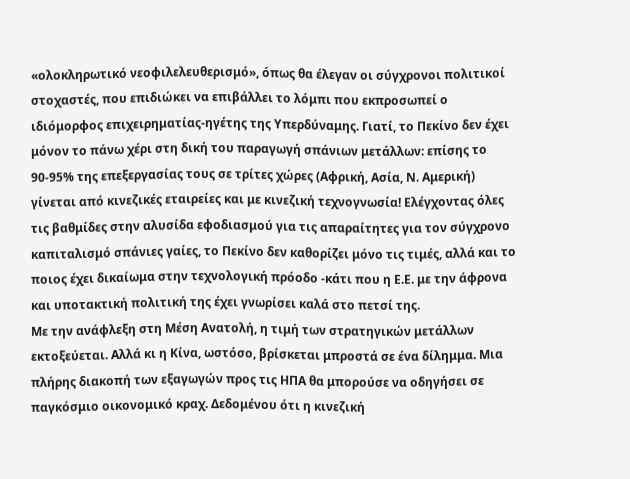«ολοκληρωτικό νεοφιλελευθερισμό», όπως θα έλεγαν οι σύγχρονοι πολιτικοί στοχαστές, που επιδιώκει να επιβάλλει το λόμπι που εκπροσωπεί ο ιδιόμορφος επιχειρηματίας-ηγέτης της Υπερδύναμης. Γιατί, το Πεκίνο δεν έχει μόνον το πάνω χέρι στη δική του παραγωγή σπάνιων μετάλλων: επίσης το 90-95% της επεξεργασίας τους σε τρίτες χώρες (Αφρική, Ασία, Ν. Αμερική) γίνεται από κινεζικές εταιρείες και με κινεζική τεχνογνωσία! Ελέγχοντας όλες τις βαθμίδες στην αλυσίδα εφοδιασμού για τις απαραίτητες για τον σύγχρονο καπιταλισμό σπάνιες γαίες, το Πεκίνο δεν καθορίζει μόνο τις τιμές, αλλά και το ποιος έχει δικαίωμα στην τεχνολογική πρόοδο -κάτι που η Ε.Ε. με την άφρονα και υποτακτική πολιτική της έχει γνωρίσει καλά στο πετσί της.
Με την ανάφλεξη στη Μέση Ανατολή, η τιμή των στρατηγικών μετάλλων εκτοξεύεται. Αλλά κι η Κίνα, ωστόσο, βρίσκεται μπροστά σε ένα δίλημμα. Μια πλήρης διακοπή των εξαγωγών προς τις ΗΠΑ θα μπορούσε να οδηγήσει σε παγκόσμιο οικονομικό κραχ. Δεδομένου ότι η κινεζική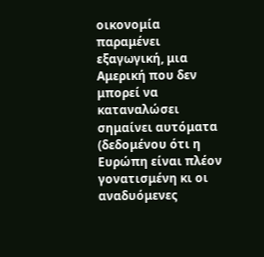οικονομία παραμένει εξαγωγική, μια Αμερική που δεν μπορεί να καταναλώσει σημαίνει αυτόματα (δεδομένου ότι η Ευρώπη είναι πλέον γονατισμένη κι οι αναδυόμενες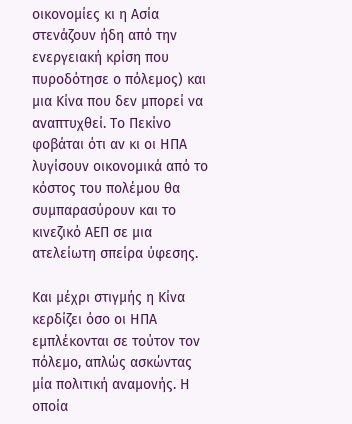οικονομίες κι η Ασία στενάζουν ήδη από την ενεργειακή κρίση που πυροδότησε ο πόλεμος) και μια Κίνα που δεν μπορεί να αναπτυχθεί. Το Πεκίνο φοβάται ότι αν κι οι ΗΠΑ λυγίσουν οικονομικά από το κόστος του πολέμου θα συμπαρασύρουν και το κινεζικό ΑΕΠ σε μια ατελείωτη σπείρα ύφεσης.

Και μέχρι στιγμής η Κίνα κερδίζει όσο οι ΗΠΑ εμπλέκονται σε τούτον τον πόλεμο, απλώς ασκώντας μία πολιτική αναμονής. Η οποία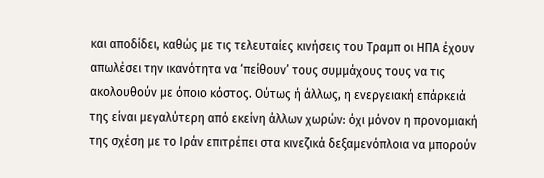και αποδίδει, καθώς με τις τελευταίες κινήσεις του Τραμπ οι ΗΠΑ έχουν απωλέσει την ικανότητα να ‘πείθουν’ τους συμμάχους τους να τις ακολουθούν με όποιο κόστος. Ούτως ή άλλως, η ενεργειακή επάρκειά της είναι μεγαλύτερη από εκείνη άλλων χωρών: όχι μόνον η προνομιακή της σχέση με το Ιράν επιτρέπει στα κινεζικά δεξαμενόπλοια να μπορούν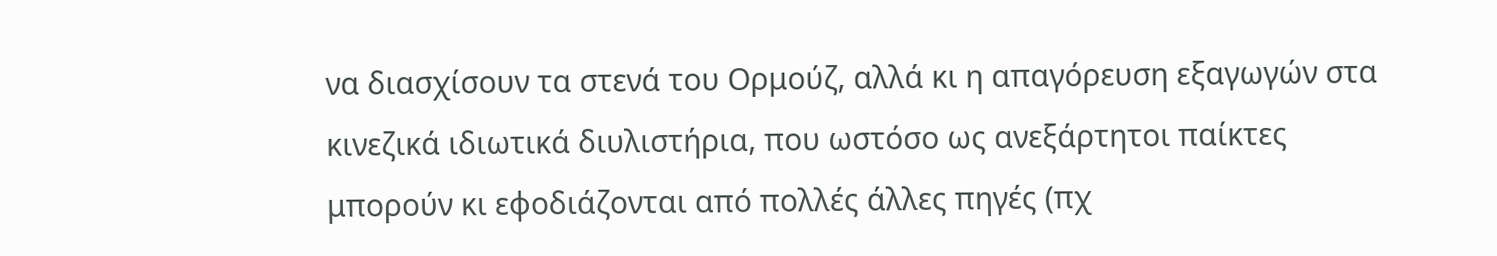να διασχίσουν τα στενά του Ορμούζ, αλλά κι η απαγόρευση εξαγωγών στα κινεζικά ιδιωτικά διυλιστήρια, που ωστόσο ως ανεξάρτητοι παίκτες μπορούν κι εφοδιάζονται από πολλές άλλες πηγές (πχ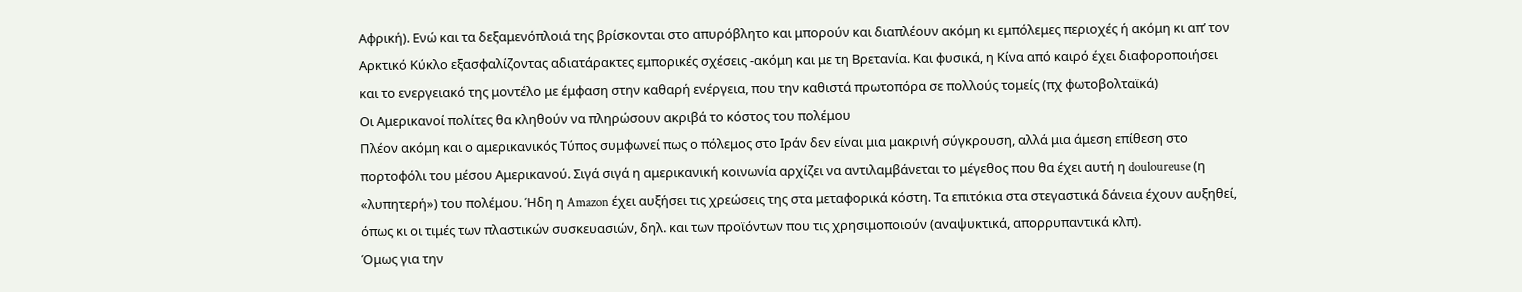Αφρική). Ενώ και τα δεξαμενόπλοιά της βρίσκονται στο απυρόβλητο και μπορούν και διαπλέουν ακόμη κι εμπόλεμες περιοχές ή ακόμη κι απ’ τον Αρκτικό Κύκλο εξασφαλίζοντας αδιατάρακτες εμπορικές σχέσεις -ακόμη και με τη Βρετανία. Και φυσικά, η Κίνα από καιρό έχει διαφοροποιήσει και το ενεργειακό της μοντέλο με έμφαση στην καθαρή ενέργεια, που την καθιστά πρωτοπόρα σε πολλούς τομείς (πχ φωτοβολταϊκά)
Οι Αμερικανοί πολίτες θα κληθούν να πληρώσουν ακριβά το κόστος του πολέμου
Πλέον ακόμη και ο αμερικανικός Τύπος συμφωνεί πως ο πόλεμος στο Ιράν δεν είναι μια μακρινή σύγκρουση, αλλά μια άμεση επίθεση στο πορτοφόλι του μέσου Αμερικανού. Σιγά σιγά η αμερικανική κοινωνία αρχίζει να αντιλαμβάνεται το μέγεθος που θα έχει αυτή η douloureuse (η «λυπητερή») του πολέμου. Ήδη η Amazon έχει αυξήσει τις χρεώσεις της στα μεταφορικά κόστη. Τα επιτόκια στα στεγαστικά δάνεια έχουν αυξηθεί, όπως κι οι τιμές των πλαστικών συσκευασιών, δηλ. και των προϊόντων που τις χρησιμοποιούν (αναψυκτικά, απορρυπαντικά κλπ).
Όμως για την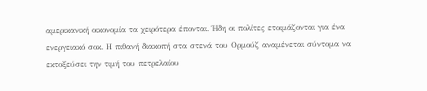αμερικανική οικονομία τα χειρότερα έπονται. Ήδη οι πολίτες ετοιμάζονται για ένα ενεργειακό σοκ. Η πιθανή διακοπή στα στενά του Ορμούζ αναμένεται σύντομα να εκτοξεύσει την τιμή του πετρελαίου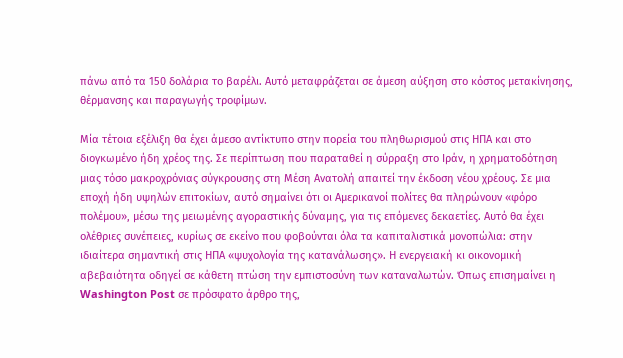πάνω από τα 150 δολάρια το βαρέλι. Αυτό μεταφράζεται σε άμεση αύξηση στο κόστος μετακίνησης, θέρμανσης και παραγωγής τροφίμων.

Μία τέτοια εξέλιξη θα έχει άμεσο αντίκτυπο στην πορεία του πληθωρισμού στις ΗΠΑ και στο διογκωμένο ήδη χρέος της. Σε περίπτωση που παραταθεί η σύρραξη στο Ιράν, η χρηματοδότηση μιας τόσο μακροχρόνιας σύγκρουσης στη Μέση Ανατολή απαιτεί την έκδοση νέου χρέους. Σε μια εποχή ήδη υψηλών επιτοκίων, αυτό σημαίνει ότι οι Αμερικανοί πολίτες θα πληρώνουν «φόρο πολέμου», μέσω της μειωμένης αγοραστικής δύναμης, για τις επόμενες δεκαετίες. Αυτό θα έχει ολέθριες συνέπειες, κυρίως σε εκείνο που φοβούνται όλα τα καπιταλιστικά μονοπώλια: στην ιδιαίτερα σημαντική στις ΗΠΑ «ψυχολογία της κατανάλωσης». Η ενεργειακή κι οικονομική αβεβαιότητα οδηγεί σε κάθετη πτώση την εμπιστοσύνη των καταναλωτών. Όπως επισημαίνει η Washington Post σε πρόσφατο άρθρο της,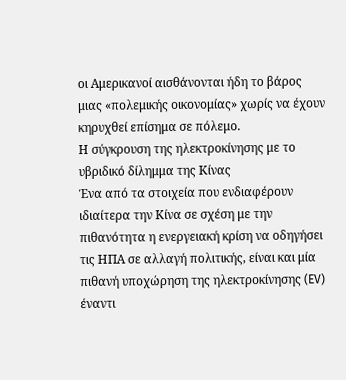οι Αμερικανοί αισθάνονται ήδη το βάρος μιας «πολεμικής οικονομίας» χωρίς να έχουν κηρυχθεί επίσημα σε πόλεμο.
Η σύγκρουση της ηλεκτροκίνησης με το υβριδικό δίλημμα της Κίνας
Ένα από τα στοιχεία που ενδιαφέρουν ιδιαίτερα την Κίνα σε σχέση με την πιθανότητα η ενεργειακή κρίση να οδηγήσει τις ΗΠΑ σε αλλαγή πολιτικής, είναι και μία πιθανή υποχώρηση της ηλεκτροκίνησης (EV) έναντι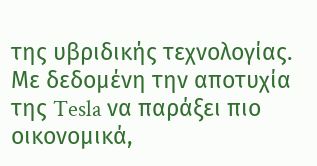της υβριδικής τεχνολογίας. Με δεδομένη την αποτυχία της Tesla να παράξει πιο οικονομικά,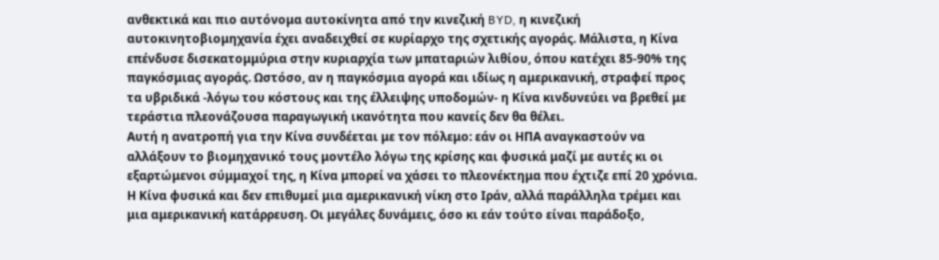ανθεκτικά και πιο αυτόνομα αυτοκίνητα από την κινεζική BYD, η κινεζική αυτοκινητοβιομηχανία έχει αναδειχθεί σε κυρίαρχο της σχετικής αγοράς. Μάλιστα, η Κίνα επένδυσε δισεκατομμύρια στην κυριαρχία των μπαταριών λιθίου, όπου κατέχει 85-90% της παγκόσμιας αγοράς. Ωστόσο, αν η παγκόσμια αγορά και ιδίως η αμερικανική, στραφεί προς τα υβριδικά -λόγω του κόστους και της έλλειψης υποδομών- η Κίνα κινδυνεύει να βρεθεί με τεράστια πλεονάζουσα παραγωγική ικανότητα που κανείς δεν θα θέλει.
Αυτή η ανατροπή για την Κίνα συνδέεται με τον πόλεμο: εάν οι ΗΠΑ αναγκαστούν να αλλάξουν το βιομηχανικό τους μοντέλο λόγω της κρίσης και φυσικά μαζί με αυτές κι οι εξαρτώμενοι σύμμαχοί της, η Κίνα μπορεί να χάσει το πλεονέκτημα που έχτιζε επί 20 χρόνια.
Η Κίνα φυσικά και δεν επιθυμεί μια αμερικανική νίκη στο Ιράν, αλλά παράλληλα τρέμει και μια αμερικανική κατάρρευση. Οι μεγάλες δυνάμεις, όσο κι εάν τούτο είναι παράδοξο,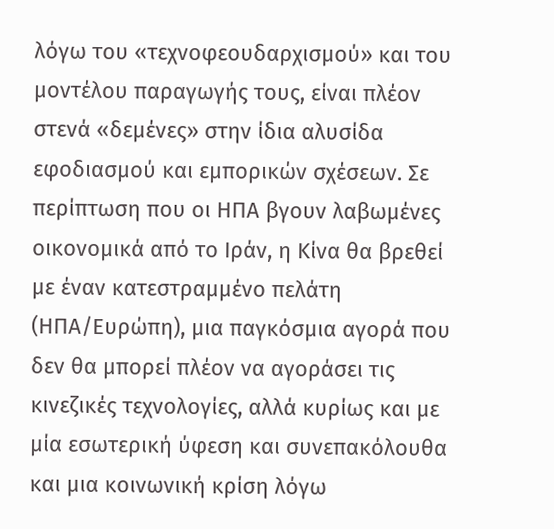λόγω του «τεχνοφεουδαρχισμού» και του μοντέλου παραγωγής τους, είναι πλέον στενά «δεμένες» στην ίδια αλυσίδα εφοδιασμού και εμπορικών σχέσεων. Σε περίπτωση που οι ΗΠΑ βγουν λαβωμένες οικονομικά από το Ιράν, η Κίνα θα βρεθεί με έναν κατεστραμμένο πελάτη (ΗΠΑ/Ευρώπη), μια παγκόσμια αγορά που δεν θα μπορεί πλέον να αγοράσει τις κινεζικές τεχνολογίες, αλλά κυρίως και με μία εσωτερική ύφεση και συνεπακόλουθα και μια κοινωνική κρίση λόγω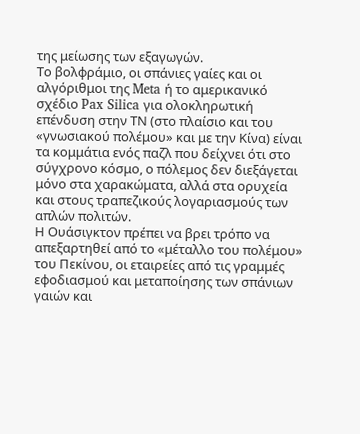της μείωσης των εξαγωγών.
Το βολφράμιο, οι σπάνιες γαίες και οι αλγόριθμοι της Meta ή το αμερικανικό σχέδιο Pax Silica για ολοκληρωτική επένδυση στην ΤΝ (στο πλαίσιο και του «γνωσιακού πολέμου» και με την Κίνα) είναι τα κομμάτια ενός παζλ που δείχνει ότι στο σύγχρονο κόσμο, ο πόλεμος δεν διεξάγεται μόνο στα χαρακώματα, αλλά στα ορυχεία και στους τραπεζικούς λογαριασμούς των απλών πολιτών.
Η Ουάσιγκτον πρέπει να βρει τρόπο να απεξαρτηθεί από το «μέταλλο του πολέμου» του Πεκίνου, οι εταιρείες από τις γραμμές εφοδιασμού και μεταποίησης των σπάνιων γαιών και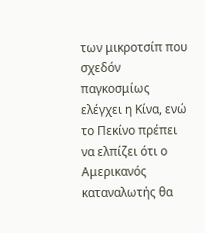των μικροτσίπ που σχεδόν παγκοσμίως ελέγχει η Κίνα, ενώ το Πεκίνο πρέπει να ελπίζει ότι ο Αμερικανός καταναλωτής θα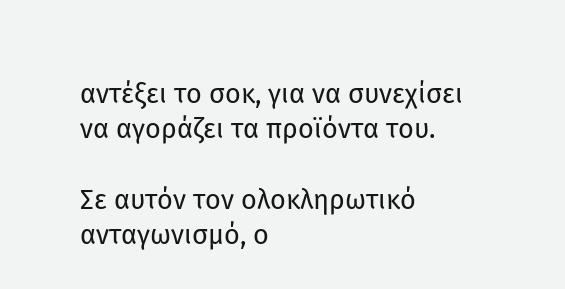αντέξει το σοκ, για να συνεχίσει να αγοράζει τα προϊόντα του.

Σε αυτόν τον ολοκληρωτικό ανταγωνισμό, ο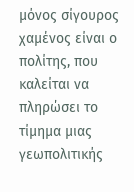μόνος σίγουρος χαμένος είναι ο πολίτης, που καλείται να πληρώσει το τίμημα μιας γεωπολιτικής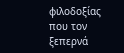φιλοδοξίας που τον ξεπερνά